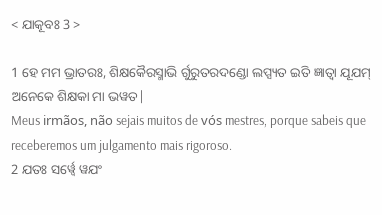< ଯାକୂବଃ 3 >

1 ହେ ମମ ଭ୍ରାତରଃ, ଶିକ୍ଷକୈରସ୍ମାଭି ର୍ଗୁରୁତରଦଣ୍ଡୋ ଲପ୍ସ୍ୟତ ଇତି ଜ୍ଞାତ୍ୱା ଯୂଯମ୍ ଅନେକେ ଶିକ୍ଷକା ମା ଭୱତ|
Meus irmãos, não sejais muitos de vós mestres, porque sabeis que receberemos um julgamento mais rigoroso.
2 ଯତଃ ସର୍ୱ୍ୱେ ୱଯଂ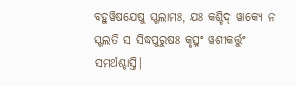ବହୁୱିଷଯେଷୁ ସ୍ଖଲାମଃ, ଯଃ କଶ୍ଚିଦ୍ ୱାକ୍ୟେ ନ ସ୍ଖଲତି ସ ସିଦ୍ଧପୁରୁଷଃ କୃତ୍ସ୍ନଂ ୱଶୀକର୍ତ୍ତୁଂ ସମର୍ଥଶ୍ଚାସ୍ତି|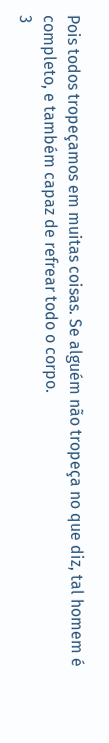Pois todos tropeçamos em muitas coisas. Se alguém não tropeça no que diz, tal homem é completo, e também capaz de refrear todo o corpo.
3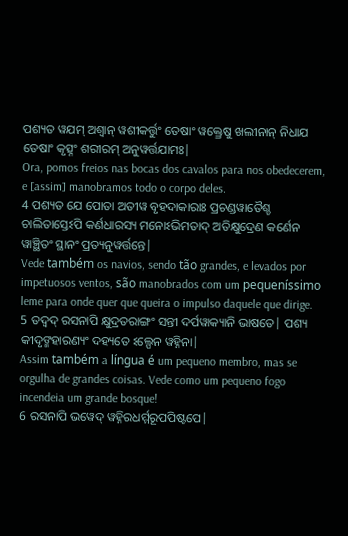ପଶ୍ୟତ ୱଯମ୍ ଅଶ୍ୱାନ୍ ୱଶୀକର୍ତ୍ତୁଂ ତେଷାଂ ୱକ୍ତ୍ରେଷୁ ଖଲୀନାନ୍ ନିଧାଯ ତେଷାଂ କୃତ୍ସ୍ନଂ ଶରୀରମ୍ ଅନୁୱର୍ତ୍ତଯାମଃ|
Ora, pomos freios nas bocas dos cavalos para nos obedecerem, e [assim] manobramos todo o corpo deles.
4 ପଶ୍ୟତ ଯେ ପୋତା ଅତୀୱ ବୃହଦାକାରାଃ ପ୍ରଚଣ୍ଡୱାତୈଶ୍ଚ ଚାଲିତାସ୍ତେଽପି କର୍ଣଧାରସ୍ୟ ମନୋଽଭିମତାଦ୍ ଅତିକ୍ଷୁଦ୍ରେଣ କର୍ଣେନ ୱାଞ୍ଛିତଂ ସ୍ଥାନଂ ପ୍ରତ୍ୟନୁୱର୍ତ୍ତନ୍ତେ|
Vede também os navios, sendo tão grandes, e levados por impetuosos ventos, são manobrados com um pequeníssimo leme para onde quer que queira o impulso daquele que dirige.
5 ତଦ୍ୱଦ୍ ରସନାପି କ୍ଷୁଦ୍ରତରାଙ୍ଗଂ ସନ୍ତୀ ଦର୍ପୱାକ୍ୟାନି ଭାଷତେ| ପଶ୍ୟ କୀଦୃଙ୍ମହାରଣ୍ୟଂ ଦହ୍ୟତେ ଽଲ୍ପେନ ୱହ୍ନିନା|
Assim também a língua é um pequeno membro, mas se orgulha de grandes coisas. Vede como um pequeno fogo incendeia um grande bosque!
6 ରସନାପି ଭୱେଦ୍ ୱହ୍ନିରଧର୍ମ୍ମରୂପପିଷ୍ଟପେ|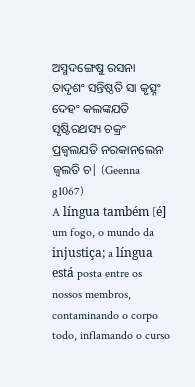ଅସ୍ମଦଙ୍ଗେଷୁ ରସନା ତାଦୃଶଂ ସନ୍ତିଷ୍ଠତି ସା କୃତ୍ସ୍ନଂ ଦେହଂ କଲଙ୍କଯତି ସୃଷ୍ଟିରଥସ୍ୟ ଚକ୍ରଂ ପ୍ରଜ୍ୱଲଯତି ନରକାନଲେନ ଜ୍ୱଲତି ଚ| (Geenna g1067)
A língua também [é] um fogo, o mundo da injustiça; a língua está posta entre os nossos membros, contaminando o corpo todo, inflamando o curso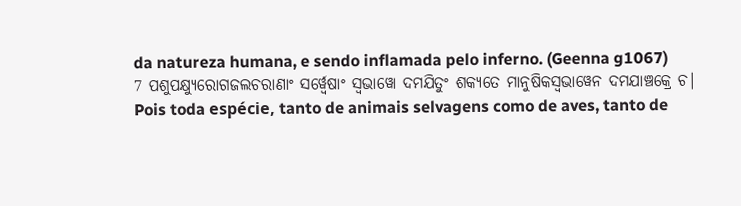da natureza humana, e sendo inflamada pelo inferno. (Geenna g1067)
7 ପଶୁପକ୍ଷ୍ୟୁରୋଗଜଲଚରାଣାଂ ସର୍ୱ୍ୱେଷାଂ ସ୍ୱଭାୱୋ ଦମଯିତୁଂ ଶକ୍ୟତେ ମାନୁଷିକସ୍ୱଭାୱେନ ଦମଯାଞ୍ଚକ୍ରେ ଚ|
Pois toda espécie, tanto de animais selvagens como de aves, tanto de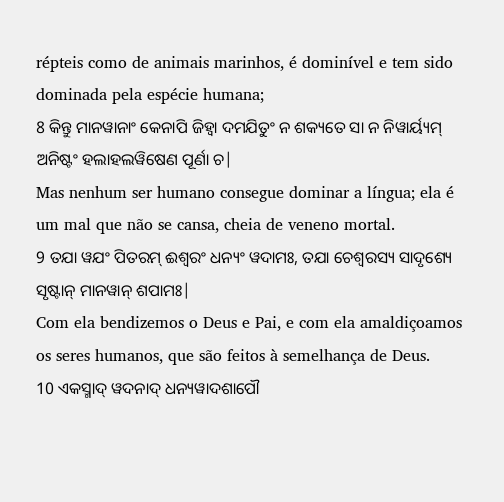répteis como de animais marinhos, é dominível e tem sido dominada pela espécie humana;
8 କିନ୍ତୁ ମାନୱାନାଂ କେନାପି ଜିହ୍ୱା ଦମଯିତୁଂ ନ ଶକ୍ୟତେ ସା ନ ନିୱାର୍ୟ୍ୟମ୍ ଅନିଷ୍ଟଂ ହଲାହଲୱିଷେଣ ପୂର୍ଣା ଚ|
Mas nenhum ser humano consegue dominar a língua; ela é um mal que não se cansa, cheia de veneno mortal.
9 ତଯା ୱଯଂ ପିତରମ୍ ଈଶ୍ୱରଂ ଧନ୍ୟଂ ୱଦାମଃ, ତଯା ଚେଶ୍ୱରସ୍ୟ ସାଦୃଶ୍ୟେ ସୃଷ୍ଟାନ୍ ମାନୱାନ୍ ଶପାମଃ|
Com ela bendizemos o Deus e Pai, e com ela amaldiçoamos os seres humanos, que são feitos à semelhança de Deus.
10 ଏକସ୍ମାଦ୍ ୱଦନାଦ୍ ଧନ୍ୟୱାଦଶାପୌ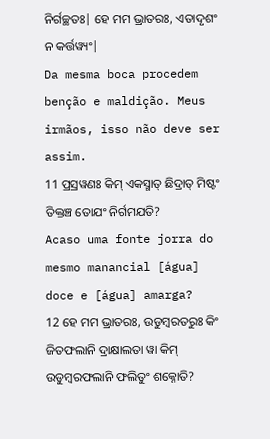ନିର୍ଗଚ୍ଛତଃ| ହେ ମମ ଭ୍ରାତରଃ, ଏତାଦୃଶଂ ନ କର୍ତ୍ତୱ୍ୟଂ|
Da mesma boca procedem benção e maldição. Meus irmãos, isso não deve ser assim.
11 ପ୍ରସ୍ରୱଣଃ କିମ୍ ଏକସ୍ମାତ୍ ଛିଦ୍ରାତ୍ ମିଷ୍ଟଂ ତିକ୍ତଞ୍ଚ ତୋଯଂ ନିର୍ଗମଯତି?
Acaso uma fonte jorra do mesmo manancial [água] doce e [água] amarga?
12 ହେ ମମ ଭ୍ରାତରଃ, ଉଡୁମ୍ବରତରୁଃ କିଂ ଜିତଫଲାନି ଦ୍ରାକ୍ଷାଲତା ୱା କିମ୍ ଉଡୁମ୍ବରଫଲାନି ଫଲିତୁଂ ଶକ୍ନୋତି?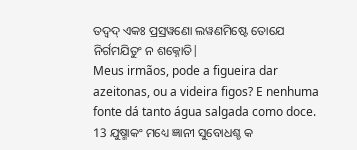ତଦ୍ୱଦ୍ ଏକଃ ପ୍ରସ୍ରୱଣୋ ଲୱଣମିଷ୍ଟେ ତୋଯେ ନିର୍ଗମଯିତୁଂ ନ ଶକ୍ନୋତି|
Meus irmãos, pode a figueira dar azeitonas, ou a videira figos? E nenhuma fonte dá tanto água salgada como doce.
13 ଯୁଷ୍ମାକଂ ମଧ୍ୟେ ଜ୍ଞାନୀ ସୁବୋଧଶ୍ଚ କ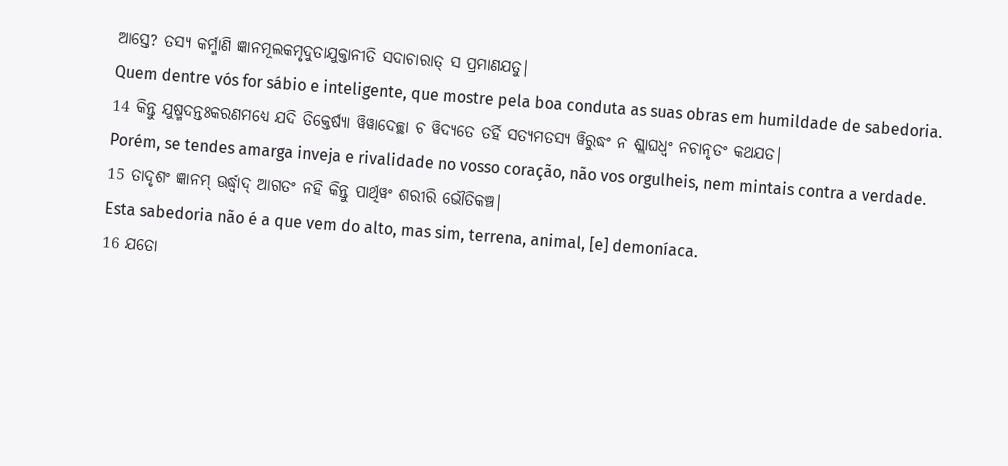ଆସ୍ତେ? ତସ୍ୟ କର୍ମ୍ମାଣି ଜ୍ଞାନମୂଲକମୃଦୁତାଯୁକ୍ତାନୀତି ସଦାଚାରାତ୍ ସ ପ୍ରମାଣଯତୁ|
Quem dentre vós for sábio e inteligente, que mostre pela boa conduta as suas obras em humildade de sabedoria.
14 କିନ୍ତୁ ଯୁଷ୍ମଦନ୍ତଃକରଣମଧ୍ୟେ ଯଦି ତିକ୍ତେର୍ଷ୍ୟା ୱିୱାଦେଚ୍ଛା ଚ ୱିଦ୍ୟତେ ତର୍ହି ସତ୍ୟମତସ୍ୟ ୱିରୁଦ୍ଧଂ ନ ଶ୍ଲାଘଧ୍ୱଂ ନଚାନୃତଂ କଥଯତ|
Porém, se tendes amarga inveja e rivalidade no vosso coração, não vos orgulheis, nem mintais contra a verdade.
15 ତାଦୃଶଂ ଜ୍ଞାନମ୍ ଊର୍ଦ୍ଧ୍ୱାଦ୍ ଆଗତଂ ନହି କିନ୍ତୁ ପାର୍ଥିୱଂ ଶରୀରି ଭୌତିକଞ୍ଚ|
Esta sabedoria não é a que vem do alto, mas sim, terrena, animal, [e] demoníaca.
16 ଯତୋ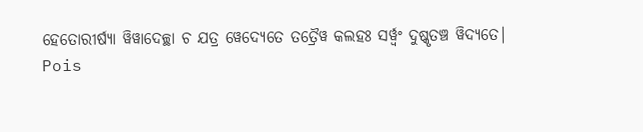ହେତୋରୀର୍ଷ୍ୟା ୱିୱାଦେଚ୍ଛା ଚ ଯତ୍ର ୱେଦ୍ୟେତେ ତତ୍ରୈୱ କଲହଃ ସର୍ୱ୍ୱଂ ଦୁଷ୍କୃତଞ୍ଚ ୱିଦ୍ୟତେ|
Pois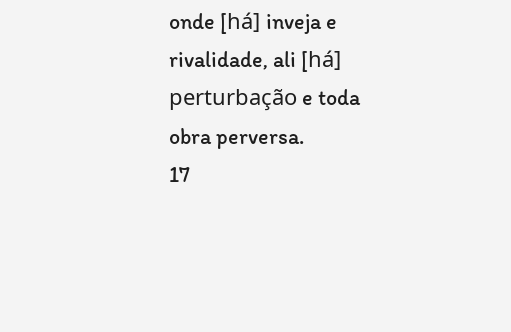onde [há] inveja e rivalidade, ali [há] perturbação e toda obra perversa.
17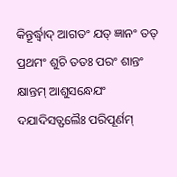କିନ୍ତୂର୍ଦ୍ଧ୍ୱାଦ୍ ଆଗତଂ ଯତ୍ ଜ୍ଞାନଂ ତତ୍ ପ୍ରଥମଂ ଶୁଚି ତତଃ ପରଂ ଶାନ୍ତଂ କ୍ଷାନ୍ତମ୍ ଆଶୁସନ୍ଧେଯଂ ଦଯାଦିସତ୍ଫଲୈଃ ପରିପୂର୍ଣମ୍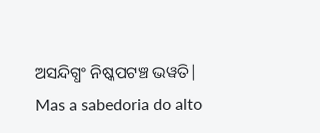ଅସନ୍ଦିଗ୍ଧଂ ନିଷ୍କପଟଞ୍ଚ ଭୱତି|
Mas a sabedoria do alto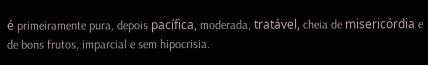é primeiramente pura, depois pacífica, moderada, tratável, cheia de misericórdia e de bons frutos, imparcial e sem hipocrisia.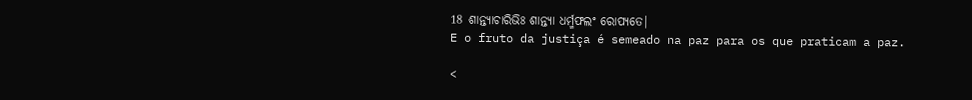18 ଶାନ୍ତ୍ୟାଚାରିଭିଃ ଶାନ୍ତ୍ୟା ଧର୍ମ୍ମଫଲଂ ରୋପ୍ୟତେ|
E o fruto da justiça é semeado na paz para os que praticam a paz.

<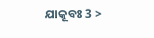ଯାକୂବଃ 3 >